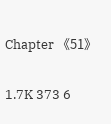Chapter 《51》

1.7K 373 6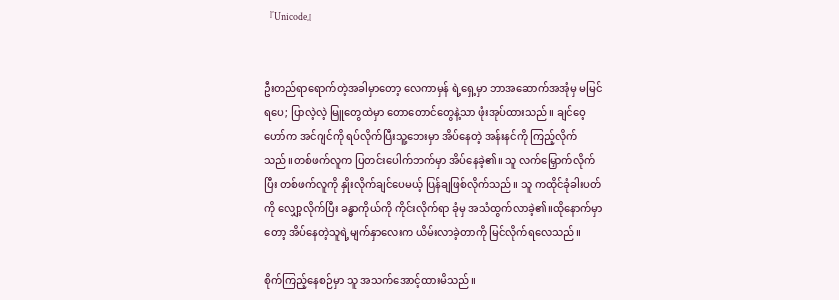『Unicode』


ဦးတည်ရာရောက်တဲ့အခါမှာတော့ လေကာမှန် ရဲ့ရှေ့မှာ ဘာအဆောက်အအုံမှ မမြင်ရပေ; ပြာလဲ့လဲ့ မြူတွေထဲမှာ တောတောင်တွေနဲ့သာ ဖုံးအုပ်ထားသည်။ ချင်ဝေ့ဟော်က အင်ဂျင်ကို ရပ်လိုက်ပြီးသူ့ဘေးမှာ အိပ်နေတဲ့ အန်းနင်ကို ကြည့်လိုက်သည်။တစ်ဖက်လူက ပြတင်းပေါက်ဘက်မှာ အိပ်နေခဲ့၏။ သူ လက်မြှောက်လိုက်ပြီး တစ်ဖက်လူကို နှိုးလိုက်ချင်ပေမယ့် ပြန်ချဖြစ်လိုက်သည်။ သူ ကထိုင်ခုံခါးပတ်ကို လျှော့လိုက်ပြီး ခန္ဓာကိုယ်ကို ကိုင်းလိုက်ရာ ခုံမှ အသံထွက်လာခဲ့၏။ထိုနောက်မှာတော့ အိပ်နေတဲ့သူရဲ့မျက်နှာလေးက ယိမ်းလာခဲ့တာကို မြင်လိုက်ရလေသည်။

စိုက်ကြည့်နေစဉ်မှာ သူ အသက်အောင့်ထားမိသည်။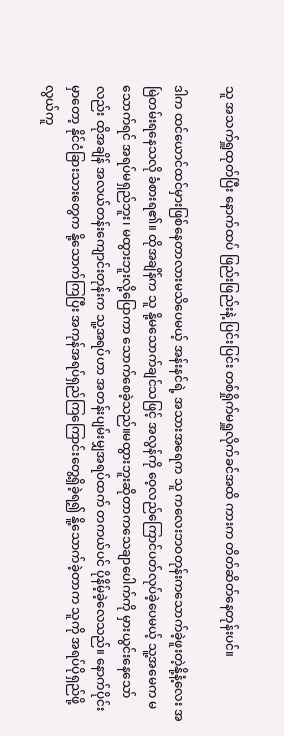သူ အသက်ရှူထုတ်ပြီး နောက်ထပ် ဖြည်းဖြည်းနဲ့ ပြင်းပြင်း တစ်ရှိုက်မရှူလိုက်ခင်အထိ ကားက တိတ်ဆိတ်နေတုန်းပင်။

ဒါက ထင်ယောင်ထင်မှားဖြစ်နေတာလားမသိပေမယ့် အန်းနင်ရဲ့ အသားအရေက သူ ကလေးဘဝတုန်းကသောက်ခဲ့ဖူးတဲ့နို့နံ့လေး အမြဲတမ်းရနေသလို ခံစားရ၏။ ထိုအချိန်က သူ နို့မသောက်ချင်သဖြင့် အလွန်ကို ဝေ့လည်ကြောင်ပတ်လုပ်ခဲ့ပေမယ့် သူ့အမေက မသောက်ရင် အရပ်မရှည်ဘူး၊ မထွားဘူးလို့ပြောကာ သောက်စေခဲ့သည်။မထွားဘူးဆိုတာကသေချာပေါက်ကို မှားယွင်းနေသော်လည်း ထိုအချိန် အလယ်တန်းကျောင်းတုန်းက သူ့အရပ်ဟာ အတန်းပျမ်းမျှအရပ်ထက် တကယ်ပင် ပိုနိမ့်ခဲ့လေသည်။ နောက်ပိုင်းမှာတော့ နိုင်ငံခြားသားတွေက နို့သောက်ကြပြီး အကုန်အရပ်ရှည်ကြကြောင်းတွေ့ရှိခဲ့ရ၍ နိူ့သောက်ခဲ့တာက သူကို အရပ်ပိုရှည်ဖို့ လွယ်ကူ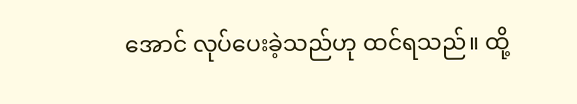အောင် လုပ်ပေးခဲ့သည်ဟု ထင်ရသည်။ ထို့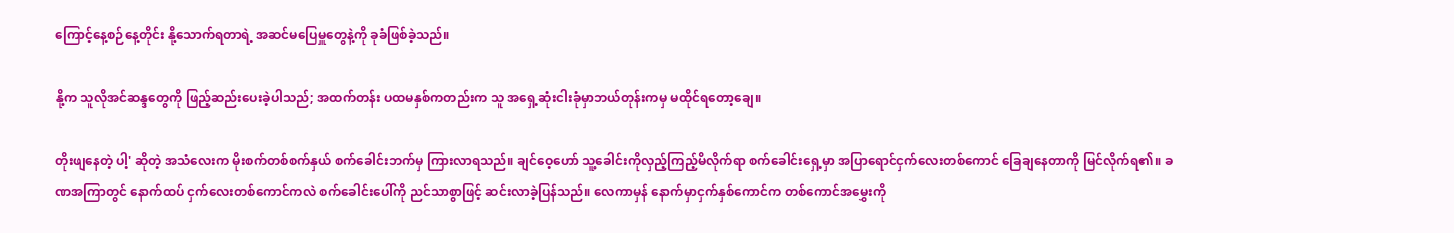ကြောင့်နေ့စဉ်နေ့တိုင်း နို့သောက်ရတာရဲ့ အဆင်မပြေမှူတွေနဲ့ကို ခုခံဖြစ်ခဲ့သည်။

နို့က သူလိုအင်ဆန္ဒတွေကို ဖြည့်ဆည်းပေးခဲ့ပါသည်; အထက်တန်း ပထမနှစ်ကတည်းက သူ အရှေ့ဆုံးငါးခုံမှာဘယ်တုန်းကမှ မထိုင်ရတော့ချေ။

တိုးဖျနေတဲ့ ပါ့' ဆိုတဲ့ အသံလေးက မိုးစက်တစ်စက်နှယ် စက်ခေါင်းဘက်မှ ကြားလာရသည်။ ချင်ဝေ့ဟော် သူ့ခေါင်းကိုလှည့်ကြည့်မိလိုက်ရာ စက်ခေါင်းရှေ့မှာ အပြာရောင်ငှက်လေးတစ်ကောင် ခြေချနေတာကို မြင်လိုက်ရ၏။ ခဏအကြာတွင် နောက်ထပ် ငှက်လေးတစ်ကောင်ကလဲ စက်ခေါင်းပေါ်ကို ညင်သာစွာဖြင့် ဆင်းလာခဲ့ပြန်သည်။ လေကာမှန် နောက်မှာငှက်နှစ်ကောင်က တစ်ကောင်အမွှေးကို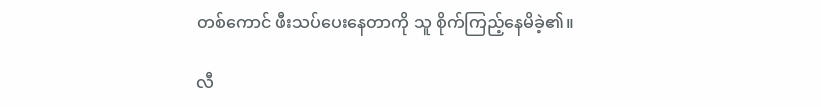တစ်ကောင် ဖီးသပ်ပေးနေတာကို သူ စိုက်ကြည့်နေမိခဲ့၏။

လီ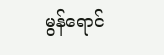မွန်ရောင်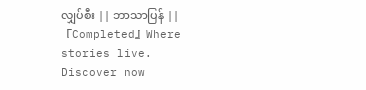လျှပ်စီး || ဘာသာပြန် || 『Completed』Where stories live. Discover now